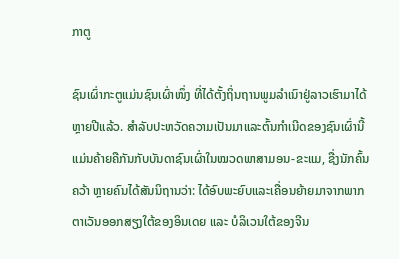ກາຕູ

ຊົນເຜົ່າກະຕູແມ່ນຊົນເຜົ່າໜຶ່ງ ທີ່ໄດ້ຕັ້ງຖິ່ນຖານພູມລຳເນົາຢູ່ລາວເຮົາມາໄດ້ຫຼາຍປີແລ້ວ. ສຳລັບປະຫວັດຄວາມເປັນມາແລະຕົ້ນກຳເນີດຂອງຊົນເຜົ່ານີ້ແມ່ນຄ້າຍຄືກັນກັບບັນດາຊົນເຜົ່າໃນໝວດພາສາມອນ-ຂະແມ, ຊື່ງນັກຄົ້ນຄວ້າ ຫຼາຍຄົນໄດ້ສັນນິຖານວ່າ: ໄດ້ອົບພະຍົບແລະເຄື່ອນຍ້າຍມາຈາກພາກຕາເວັນອອກສຽງໃຕ້ຂອງອິນເດຍ ແລະ ບໍລິເວນໃຕ້ຂອງຈີນ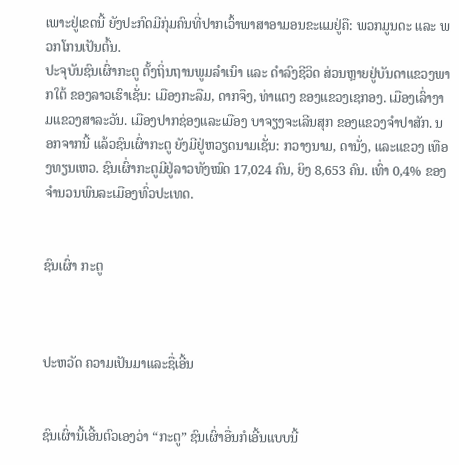ເພາະຢູ່ເຂດນີ້ ຍັງປະກົດມີກຸ່ມຄົນທີ່ປາກເວົ້າພາສາອາມອນຂະແມຢູ່ຄື: ພວກມູນດະ ແລະ ພວກໂກນເປັນຕົ້ນ.
ປະຈຸບັນຊົນເຜົ່າກະຕູ ຕັ້ງຖິ່ນຖານພູມລຳເນົາ ແລະ ດຳລົງຊີວິດ ສ່ວນຫຼາຍຢູ່ບັນດາແຂວງພາກໃຕ້ ຂອງລາວເຮົາເຊັ່ນ: ເມືອງກະລືມ, ດາກຈຶງ, ທ່າແຕງ ຂອງແຂວງເຊກອງ. ເມືອງເລົ່າງາມແຂວງສາລະວັນ. ເມືອງປາກຊ່ອງແລະເມືອງ ບາຈຽງຈະເລີນສຸກ ຂອງແຂວງຈຳປາສັກ. ນອກຈາກນີ້ ແລ້ວຊົນເຜົ່າກະຕູ ຍັງມີຢູ່ຫວຽດນາມເຊັ່ນ: ກວາງນາມ, ດານັ່ງ, ແລະແຂວງ ເທືອງທຽນເຫວ. ຊົນເຜົ່າກະຕູມີຢູ່ລາວທັງໝົດ 17,024 ຄົນ, ຍິງ 8,653 ຄົນ. ເທົ່າ 0,4% ຂອງຈຳນວນພົນລະເມືອງທົ່ວປະເທດ.


ຊົນເຜົ່າ ກະຕູ



ປະຫວັດ ຄວາມເປັນມາແລະຊື່ເອີ້ນ


ຊົນເຜົ່ານີ້ເອີ້ນຕົວເອງວ່າ “ກະຕູ” ຊົນເຜົ່າອື່ນກໍເອີ້ນແບບນີ້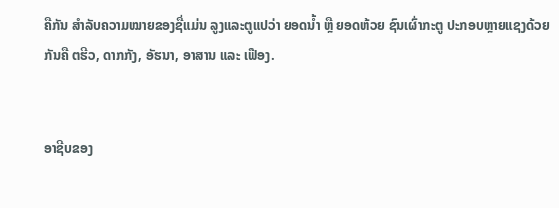ຄືກັນ ສຳລັບຄວາມໝາຍຂອງຊື່ແມ່ນ ລູງແລະຕູແປວ່າ ຍອດນ້ຳ ຫຼື ຍອດຫ້ວຍ ຊົນເຜົ່າກະຕູ ປະກອບຫຼາຍແຊງດ້ວຍກັນຄື ຕຮີວ, ດາກກັງ, ອັຮນາ, ອາສານ ແລະ ເຟືອງ.


ອາຊີບຂອງ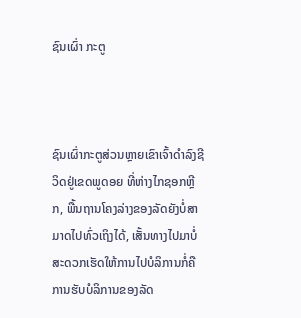ຊົນເຜົ່າ ກະຕູ



ຊົນເຜົ່າກະຕູສ່ວນຫຼາຍເຂົາເຈົ້າດຳລົງຊີວິດຢູ່ເຂດພູດອຍ ທີ່ຫ່າງໄກຊອກຫຼີກ, ພື້ນຖານໂຄງລ່າງຂອງລັດຍັງບໍ່ສາມາດໄປທົ່ວເຖິງໄດ້, ເສັ້ນທາງໄປມາບໍ່ສະດວກເຮັດໃຫ້ການໄປບໍລິການກໍ່ຄືການຮັບບໍລິການຂອງລັດ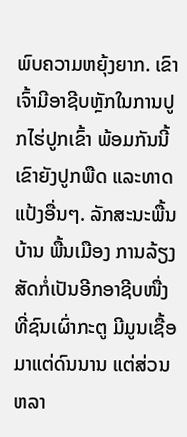ພົບຄວາມຫຍຸ້ງຍາກ. ເຂົາເຈົ້າມີອາຊີບຫຼັກໃນການປູກໄຮ່ປູກເຂົ້າ ພ້ອມກັນນີ້ເຂົາຍັງປູກພືດ ແລະທາດແປ້ງອື່ນໆ. ລັກສະນະພື້ນບ້ານ ພື້ນເມືອງ ການລ້ຽງສັດກໍ່ເປັນອີກອາຊີບໜື່ງ ທີ່ຊົນເຜົ່າກະຕູ ມີມູນເຊື້ອມາແຕ່ດົນນານ ແຕ່ສ່ວນຫລາ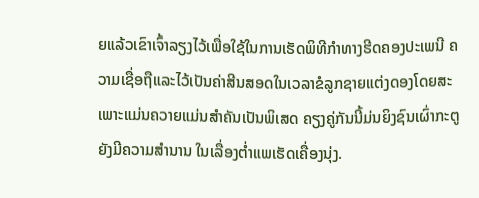ຍແລ້ວເຂົາເຈົ້າລຽງໄວ້ເພື່ອໃຊ້ໃນການເຮັດພິທີກຳທາງຮີດຄອງປະເພນີ ຄວາມເຊື່ອຖືແລະໄວ້ເປັນຄ່າສີນສອດໃນເວລາຂໍລູກຊາຍແຕ່ງດອງໂດຍສະເພາະແມ່ນຄວາຍແມ່ນສຳຄັນເປັນພິເສດ ຄຽງຄູ່ກັນນີ້ມ່ນຍິງຊົນເຜົ່າກະຕູຍັງມີຄວາມສຳນານ ໃນເລື່ອງຕໍ່າແພເຮັດເຄື່ອງນຸ່ງ.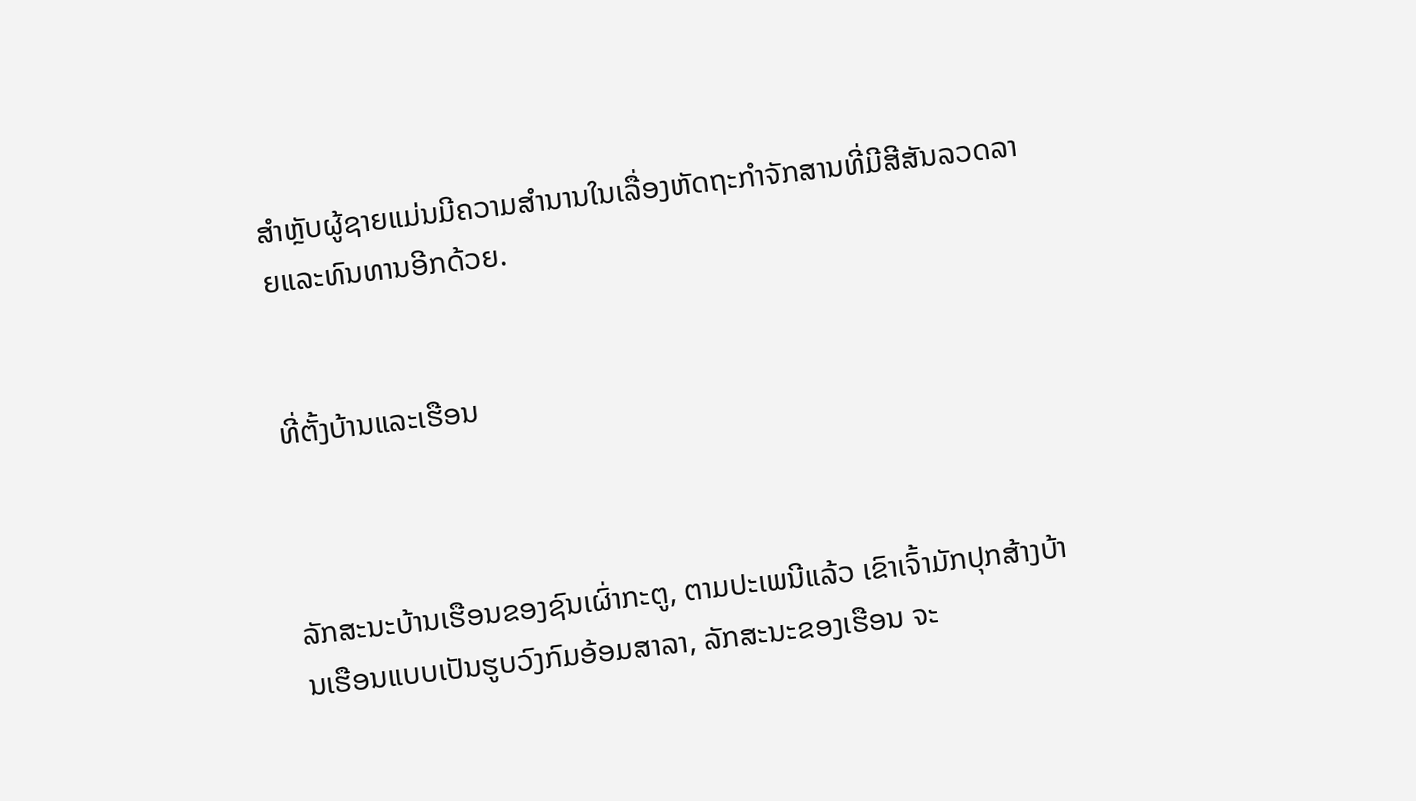ສຳຫຼັບຜູ້ຊາຍແມ່ນມີຄວາມສຳນານໃນເລື່ອງຫັດຖະກຳຈັກສານທີ່ມີສີສັນລວດລາຍແລະທົນທານອີກດ້ວຍ.


ທີ່ຕັ້ງບ້ານແລະເຮືອນ



ລັກສະນະບ້ານເຮືອນຂອງຊົນເຜົ່າກະຕູ, ຕາມປະເພນີແລ້ວ ເຂົາເຈົ້າມັກປຸກສ້າງບ້ານເຮືອນແບບເປັນຮູບວົງກົມອ້ອມສາລາ, ລັກສະນະຂອງເຮືອນ ຈະ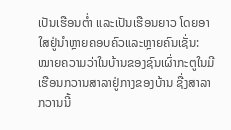ເປັນເຮືອນຕໍ່າ ແລະເປັນເຮືອນຍາວ ໂດຍອາໃສຢູ່ນຳຫຼາຍຄອບຄົວແລະຫຼາຍຄົນເຊັ່ນ: ໝາຍຄວາມວ່າໃນບ້ານຂອງຊົນເຜົ່າກະຕູໃນມີເຮືອນກວານສາລາຢູ່ກາງຂອງບ້ານ ຊື່ງສາລາກວານນີ້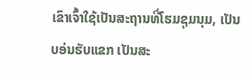ເຂົາເຈົ້າໃຊ້ເປັນສະຖານທີ່ໂຮມຊຸມນຸມ, ເປັນບອ່ນຮັບແຂກ ເປັນສະ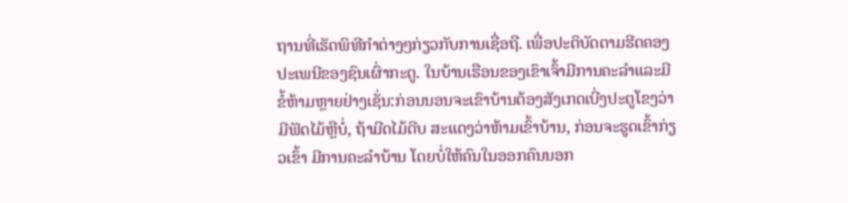ຖານທີ່ເຮັດພິທີກຳຕ່າງໆກ່ຽວກັບການເຊື່ອຖື. ເພື່ອປະຕິບັດຕາມຮີດຄອງປະເພນີຂອງຊົນເຜົ່າກະຕູ. ໃນບ້ານເຮືອນຂອງເຂົາເຈົ້າມີການຄະລຳແລະມີຂໍ້ຫ້າມຫຼາຍຢ່າງເຊັ່ນ:ກ່ອນນອນຈະເຂົາບ້ານຕ້ອງສັງເກດເບີ່ງປະຕູໂຂງວ່າມີຟັດໄມ້ຫຼືບໍ່, ຖ້າມີດໄມ້ດີບ ສະແດງວ່າຫ້າມເຂົ້າບ້ານ, ກ່ອນຈະຮູດເຂົ້າກ່ຽວເຂົ້າ ມີການຄະລຳບ້ານ ໂດຍບໍ່ໃຫ້ຄົນໃນອອກຄົນນອກ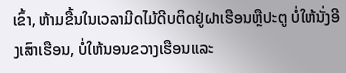ເຂົ້າ, ຫ້າມຂື້ນໃນເວລາມີດໄມ້ດີບຕິດຢູ່ຝາເຮືອນຫຼືປະຕູ ບໍ່ໃຫ້ນັ່ງອີງເສົາເຮືອນ, ບໍ່ໃຫ້ນອນຂວາງເຮືອນແລະ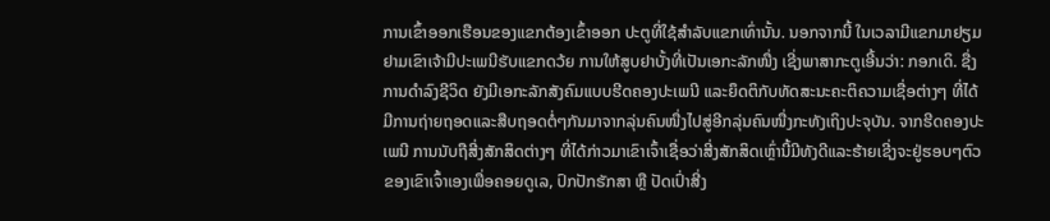ການເຂົ້າອອກເຮືອນຂອງແຂກຕ້ອງເຂົ້າອອກ ປະຕູທີ່ໃຊ້ສຳລັບແຂກເທົ່ານັ້ນ. ນອກຈາກນີ້ ໃນເວລາມີແຂກມາຢຽມຢາມເຂົາເຈ້າມີປະເພນີຮັບແຂກດວ້ຍ ການໃຫ້ສູບຢາບັ້ງທີ່ເປັນເອກະລັກໜື່ງ ເຊີ່ງພາສາກະຕູເອີ້ນວ່າ: ກອກເດິ. ຊື່ງການດຳລົງຊີວິດ ຍັງມີເອກະລັກສັງຄົມແບບຮີດຄອງປະເພນີ ແລະຍຶດຕິກັບທັດສະນະຄະຕິຄວາມເຊື່ອຕ່າງໆ ທີ່ໄດ້ມີການຖ່າຍຖອດແລະສືບຖອດຕໍ່ໆກັນມາຈາກລຸ່ນຄົນໜື່ງໄປສູ່ອີກລຸ່ນຄົນໜື່ງກະທັງເຖິງປະຈຸບັນ. ຈາກຮີດຄອງປະເພນີ ການນັບຖືສີ່ງສັກສິດຕ່າງໆ ທີ່ໄດ້ກ່າວມາເຂົາເຈົ້າເຊື່ອວ່າສີ່ງສັກສິດເຫຼົ່ານີ້ມີທັງດີແລະຮ້າຍເຊີ່ງຈະຢູ່ຮອບໆຕົວຂອງເຂົາເຈົ້າເອງເພື່ອຄອຍດູເລ, ປົກປັກຮັກສາ ຫຼື ປັດເປົ່າສີ່ງ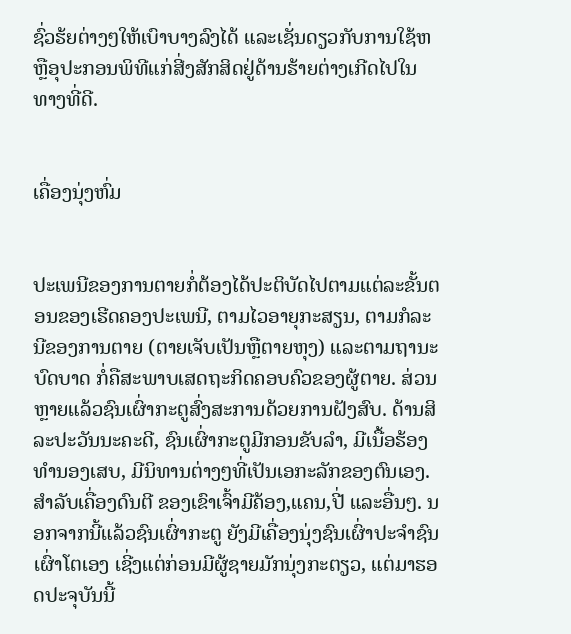ຊົ່ວຮ້ຍຕ່າງໆໃຫ້ເບົາບາງລົງໄດ້ ແລະເຊັ່ນດຽວກັບການໃຊ້ຫຫຼືອຸປະກອນພິທີແກ່ສີ່ງສັກສິດຢູ່ດ້ານຮ້າຍຕ່າງເກີດໄປໃນທາງທີ່ດີ.


ເຄື່ອງນຸ່ງຫົ່ມ


ປະເພນີຂອງການຕາຍກໍ່ຕ້ອງໄດ້ປະຕິບັດໄປຕາມແຕ່ລະຂັ້ນຕອນຂອງເຮີດຄອງປະເພນີ, ຕາມໄວອາຍຸກະສຽນ, ຕາມກໍລະນີຂອງການຕາຍ (ຕາຍເຈັບເປັນຫຼືຕາຍຫຸງ) ແລະຕາມຖານະບົດບາດ ກໍ່ຄືສະພາບເສດຖະກິດຄອບຄົວຂອງຜູ້ຕາຍ. ສ່ວນຫຼາຍແລ້ວຊົນເຜົ່າກະຕູສົ່ງສະການດ້ວຍການຝັງສົບ. ດ້ານສິລະປະວັນນະຄະດີ, ຊົນເຜົ່າກະຕູມີກອນຂັບລຳ, ມີເນື້ອຮ້ອງທຳນອງເສບ, ມີນິທານຕ່າງໆທີ່ເປັນເອກະລັກຂອງຕົນເອງ. ສຳລັບເຄື່ອງດົນຕີ ຂອງເຂົາເຈົ້າມີຄ້ອງ,ແຄນ,ປີ່ ແລະອື່ນໆ. ນອກຈາກນີ້ແລ້ວຊົນເຜົ່າກະຕູ ຍັງມີເຄື່ອງນຸ່ງຊົນເຜົ່າປະຈຳຊົນເຜົ່າໂຕເອງ ເຊີ່ງແຕ່ກ່ອນມີຜູ້ຊາຍມັກນຸ່ງກະຕຽວ, ແຕ່ມາຮອດປະຈຸບັນນີ້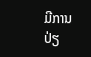ມີການປ່ຽ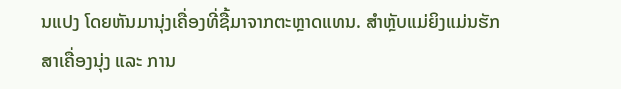ນແປງ ໂດຍຫັນມານຸ່ງເຄື່ອງທີ່ຊື້ມາຈາກຕະຫຼາດແທນ. ສຳຫຼັບແມ່ຍິງແມ່ນຮັກສາເຄື່ອງນຸ່ງ ແລະ ການ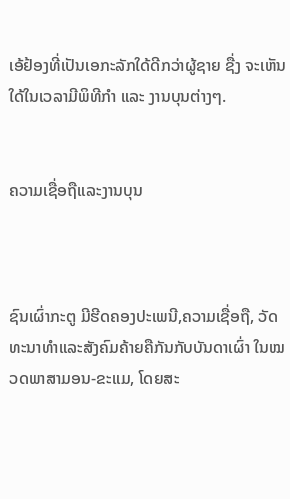ເອ້ຢ້ອງທີ່ເປັນເອກະລັກໃດ້ດີກວ່າຜູ້ຊາຍ ຊື່ງ ຈະເຫັນໃດ້ໃນເວລາມີພິທີກຳ ແລະ ງານບຸນຕ່າງໆ.


ຄວາມເຊື່ອຖືແລະງານບຸນ



ຊົນເຜົ່າກະຕູ ມີຮີດຄອງປະເພນີ,ຄວາມເຊື່ອຖື, ວັດທະນາທຳແລະສັງຄົມຄ້າຍຄືກັນກັບບັນດາເຜົ່າ ໃນໝວດພາສາມອນ-ຂະແມ, ໂດຍສະ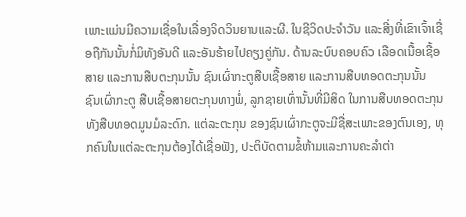ເພາະແມ່ນມີຄວາມເຊື່ອໃນເລື່ອງຈິດວິນຍານແລະຜີ. ໃນຊີວິດປະຈຳວັນ ແລະສີ່ງທີ່ເຂົາເຈົ້າເຊື່ອຖືກັນນັ້ນກໍ່ມິທັງອັນດີ ແລະອັນຮ້າຍໄປຄຽງຄູ່ກັນ. ດ້ານລະບົບຄອບຄົວ ເລືອດເນື້ອເຊື້ອສາຍ ແລະການສືບຕະກຸນນັ້ນ ຊົນເຜົ່າກະຕູສືບເຊື້ອສາຍ ແລະການສືບທອດຕະກຸນນັ້ນ ຊົນເຜົ່າກະຕູ ສືບເຊື້ອສາຍຕະກຸນທາງພໍ່, ລູກຊາຍເທົ່ານັ້ນທີ່ມີສິດ ໃນການສືບທອດຕະກຸນທັງສືບທອດມູນມໍລະດົກ. ແຕ່ລະຕະກຸນ ຂອງຊົນເຜົ່າກະຕູຈະມີຊື່ສະເພາະຂອງຕົນເອງ, ທຸກຄົນໃນແຕ່ລະຕະກຸນຕ້ອງໄດ້ເຊື່ອຟັງ, ປະຕິບັດຕາມຂໍ້ຫ້າມແລະການຄະລໍາຕ່າ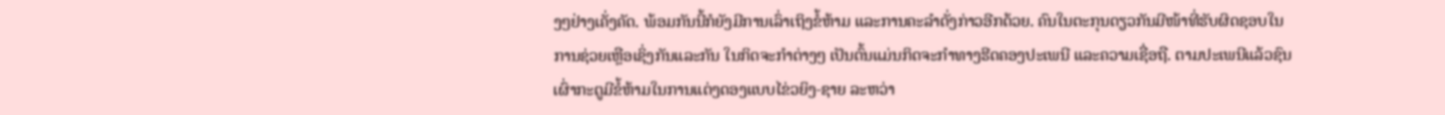ງໆຢ່າງເຄັ່ງຄັດ. ພ້ອມກັນນີ້ກໍຍັງມີການເລົ່າເຖິງຂໍ້ຫ້າມ ແລະການຄະລຳດັ່ງກ່າວອີກດ້ວຍ. ຄົນໃນຕະກຸນດຽວກັນມີໜ້າທີ່ຮັບຜິດຊອບໃນການຊ່ວຍເຫຼືອເຊິ່ງກັນແລະກັນ ໃນກິດຈະກຳຕ່າງໆ ເປັນຕົ້ນແມ່ນກິດຈະກຳທາງຮີດຄອງປະເພນີ ແລະຄວາມເຊື່ອຖື. ຕາມປະເພນີແລ້ວຊົນເຜົ່າກະຕູມີຂໍ້ຫ້າມໃນການແຕ່ງດອງແບບໄຂ່ວຍິງ-ຊາຍ ລະຫວ່າ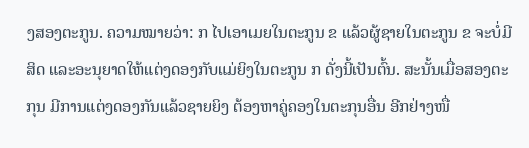ງສອງຕະກູນ. ຄວາມໝາຍວ່າ: ກ ໄປເອາເມຍໃນຕະກູນ ຂ ແລ້ວຜູ້ຊາຍໃນຕະກູນ ຂ ຈະບໍ່ມີສິດ ແລະອະນຸຍາດໃຫ້ແຕ່ງດອງກັບແມ່ຍິງໃນຕະກູນ ກ ດັ່ງນີ້ເປັນຕົ້ນ. ສະນັ້ນເມື່ອສອງຕະກຸນ ມີການແຕ່ງດອງກັນແລ້ວຊາຍຍິງ ຕ້ອງຫາຄູ່ຄອງໃນຕະກຸນອື່ນ ອີກຢ່າງໜື່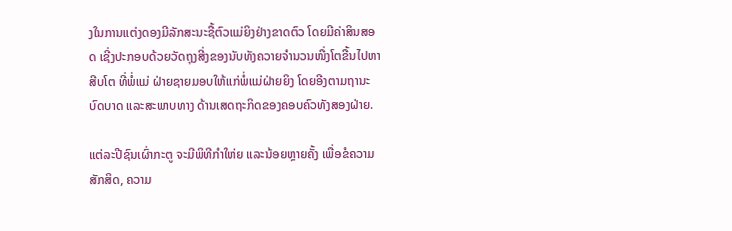ງໃນການແຕ່ງດອງມີລັກສະນະຊື້ຕົວແມ່ຍິງຢ່າງຂາດຕົວ ໂດຍມີຄ່າສິນສອດ ເຊີ່ງປະກອບດ້ວຍວັດຖຸງສີ່ງຂອງນັບທັງຄວາຍຈຳນວນໜື່ງໂຕຂື້ນໄປຫາສີບໂຕ ທີ່ພໍ່ແມ່ ຝ່າຍຊາຍມອບໃຫ້ແກ່ພໍ່ແມ່ຝ່າຍຍິງ ໂດຍອີງຕາມຖານະບົດບາດ ແລະສະພາບທາງ ດ້ານເສດຖະກິດຂອງຄອບຄົວທັງສອງຝ່າຍ.

ແຕ່ລະປີຊົນເຜົ່າກະຕູ ຈະມີພິທີກຳໃຫ່ຍ ແລະນ້ອຍຫຼາຍຄັ້ງ ເພື່ອຂໍຄວາມສັກສິດ, ຄວາມ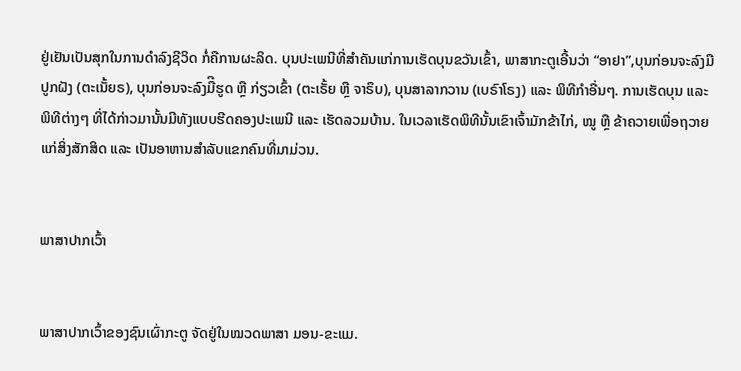ຢູ່ເຢັນເປັນສຸກໃນການດຳລົງຊີວິດ ກໍ່ຄືການຜະລິດ. ບຸນປະເພນີທີ່ສຳຄັນແກ່ການເຮັດບຸນຂວັນເຂົ້າ, ພາສາກະຕູເອີ້ນວ່າ “ອາຢາ”,ບຸນກ່ອນຈະລົງມືປູກຝັງ (ຕະເນັ້ຍຣ), ບຸນກ່ອນຈະລົງມືີຮູດ ຫຼື ກ່ຽວເຂົ້າ (ຕະເຣັ້ຍ ຫຼື ຈາຣຶບ), ບຸນສາລາກວານ (ເບຣົາໂຣງ) ແລະ ພິທີກໍາອື່ນໆ. ການເຮັດບຸນ ແລະ ພິທີຕ່າງໆ ທີ່ໄດ້ກ່າວມານັ້ນມີທັງແບບຮີດຄອງປະເພນີ ແລະ ເຮັດລວມບ້ານ. ໃນເວລາເຮັດພິທີນັ້ນເຂົາເຈົ້າມັກຂ້າໄກ່, ໝູ ຫຼື ຂ້າຄວາຍເພື່ອຖວາຍແກ່ສິ່ງສັກສິດ ແລະ ເປັນອາຫານສຳລັບແຂກຄົນທີ່ມາມ່ວນ.


ພາສາປາກເວົ້າ


ພາສາປາກເວົ້າຂອງຊົນເຜົ່າກະຕູ ຈັດຢູ່ໃນໝວດພາສາ ມອນ-ຂະແມ.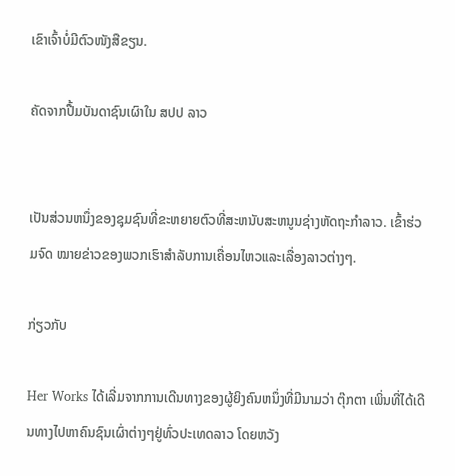ເຂົາເຈົ້າບໍ່ມີຕົວໜັງສືຂຽນ.

ຄັດຈາກປື້ມບັນດາຊົນເຜົາໃນ ສປປ ລາວ


ເປັນສ່ວນຫນຶ່ງຂອງຊຸມຊົນທີ່ຂະຫຍາຍຕົວທີ່ສະຫນັບສະຫນູນຊ່າງຫັດຖະກໍາລາວ. ເຂົ້າຮ່ວມຈົດ ໝາຍຂ່າວຂອງພວກເຮົາສໍາລັບການເຄື່ອນໄຫວແລະເລື່ອງລາວຕ່າງໆ.

ກ່ຽວກັບ

Her Works ໄດ້ເລີ່ມຈາກການເດີນທາງຂອງຜູ້ຍິງຄົນຫນຶ່ງທີ່ມີນາມວ່າ ຕຸ໊ກຕາ ເພິ່ນທີ່ໄດ້ເດີນທາງໄປຫາຄົນຊົນເຜົ່າຕ່າງໆຢູ່ທົ່ວປະເທດລາວ ໂດຍຫວັງ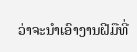ວ່າຈະນຳເອົາງານຝີມືທີ່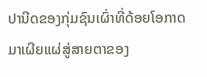ປານີດຂອງກຸ່ມຊົນເຜົ່າທີ່ດ້ອຍໂອກາດມາເຜີຍແຜ່ສູ່ສາຍຕາຂອງ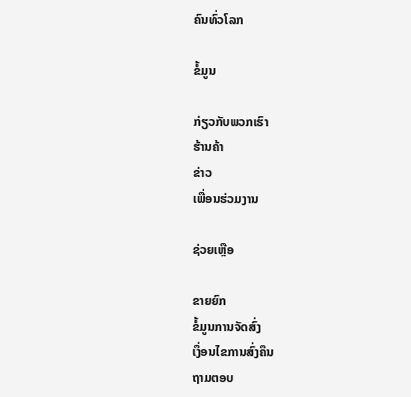ຄົນທົ່ວໂລກ

ຂໍ້ມູນ

ກ່ຽວກັບພວກເຮົາ
ຮ້ານຄ້າ
ຂ່າວ
ເພື່ອນຮ່ວມງານ

ຊ່ວຍເຫຼືອ

ຂາຍຍົກ
ຂໍ້ມູນການຈັດສົ່ງ
ເງຶ່ອນໄຂການສົ່ງຄຶນ
ຖາມຕອບ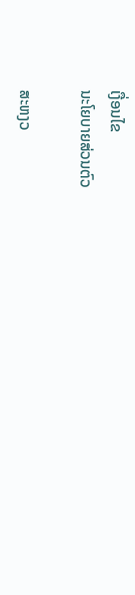ເງື່ອນໄຂ
ນະໂຍບາຍສ່ວນຕົວ

ສະຫງວ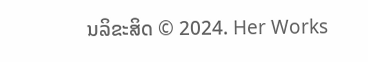ນລິຂະສິດ © 2024. Her Works